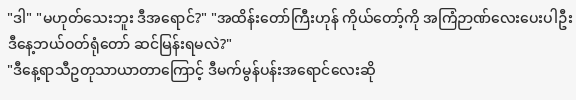"ဒါ" "မဟုတ်သေးဘူး ဒီအရောင်?" "အထိန်းတော်ကြီးဟုန် ကိုယ်တော့်ကို အကြံဉာဏ်လေးပေးပါဦး ဒီနေ့ဘယ်ဝတ်ရုံတော် ဆင်မြန်းရမလဲ?"
"ဒီနေ့ရာသီဥတုသာယာတာကြောင့် ဒီမက်မွန်ပန်းအရောင်လေးဆို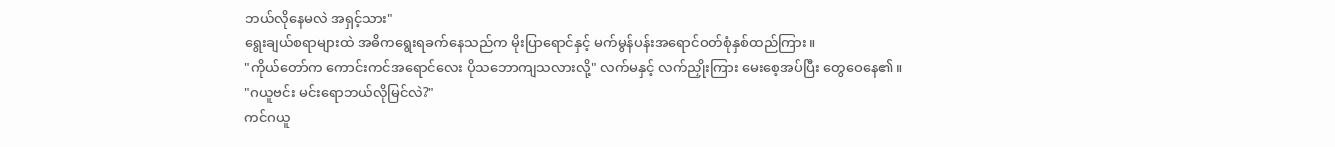ဘယ်လိုနေမလဲ အရှင့်သား"
ရွေးချယ်စရာများထဲ အဓိကရွေးရခက်နေသည်က မိုးပြာရောင်နှင့် မက်မွန်ပန်းအရောင်ဝတ်စုံနှစ်ထည်ကြား။
"ကိုယ်တော်က ကောင်းကင်အရောင်လေး ပိုသဘောကျသလားလို့" လက်မနှင့် လက်ညှိုးကြား မေးစေ့အပ်ပြီး တွေဝေနေ၏။
"ဂယူဗင်း မင်းရောဘယ်လိုမြင်လဲ?"
ကင်ဂယူ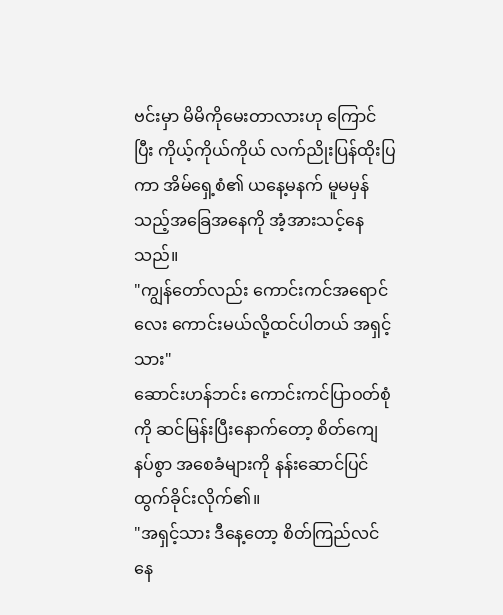ဗင်းမှာ မိမိကိုမေးတာလားဟု ကြောင်ပြီး ကိုယ့်ကိုယ်ကိုယ် လက်ညိုးပြန်ထိုးပြကာ အိမ်ရှေ့စံ၏ ယနေ့မနက် မူမမှန်သည့်အခြေအနေကို အံ့အားသင့်နေသည်။
"ကျွန်တော်လည်း ကောင်းကင်အရောင်လေး ကောင်းမယ်လို့ထင်ပါတယ် အရှင့်သား"
ဆောင်းဟန်ဘင်း ကောင်းကင်ပြာဝတ်စုံကို ဆင်မြန်းပြီးနောက်တော့ စိတ်ကျေနပ်စွာ အစေခံများကို နန်းဆောင်ပြင်ထွက်ခိုင်းလိုက်၏။
"အရှင့်သား ဒီနေ့တော့ စိတ်ကြည်လင်နေ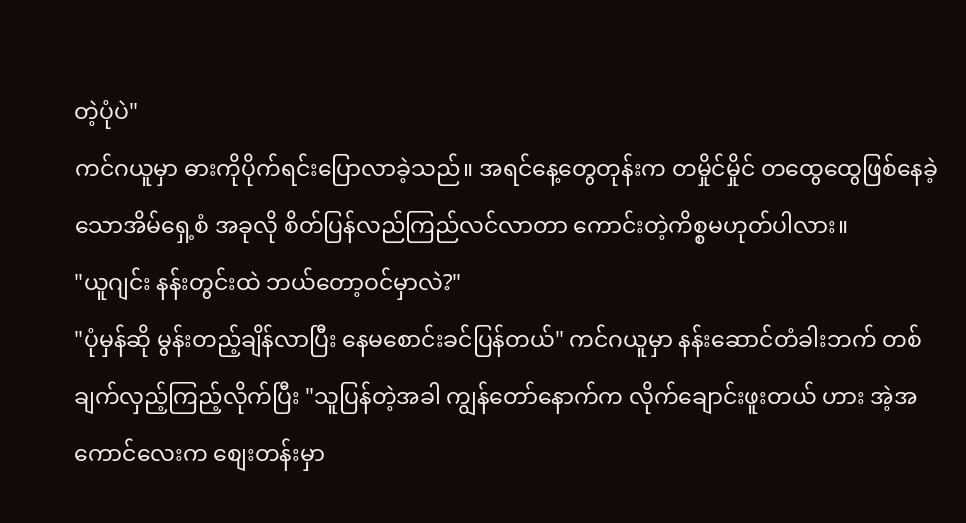တဲ့ပုံပဲ"
ကင်ဂယူမှာ ဓားကိုပိုက်ရင်းပြောလာခဲ့သည်။ အရင်နေ့တွေတုန်းက တမှိုင်မှိုင် တထွေထွေဖြစ်နေခဲ့သောအိမ်ရှေ့စံ အခုလို စိတ်ပြန်လည်ကြည်လင်လာတာ ကောင်းတဲ့ကိစ္စမဟုတ်ပါလား။
"ယူဂျင်း နန်းတွင်းထဲ ဘယ်တော့ဝင်မှာလဲ?"
"ပုံမှန်ဆို မွန်းတည့်ချိန်လာပြီး နေမစောင်းခင်ပြန်တယ်" ကင်ဂယူမှာ နန်းဆောင်တံခါးဘက် တစ်ချက်လှည့်ကြည့်လိုက်ပြီး "သူပြန်တဲ့အခါ ကျွန်တော်နောက်က လိုက်ချောင်းဖူးတယ် ဟား အဲ့အကောင်လေးက စျေးတန်းမှာ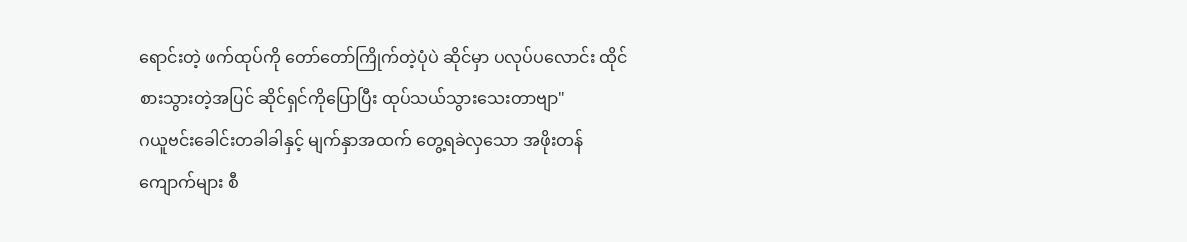ရောင်းတဲ့ ဖက်ထုပ်ကို တော်တော်ကြိုက်တဲ့ပုံပဲ ဆိုင်မှာ ပလုပ်ပလောင်း ထိုင်စားသွားတဲ့အပြင် ဆိုင်ရှင်ကိုပြောပြီး ထုပ်သယ်သွားသေးတာဗျာ"
ဂယူဗင်းခေါင်းတခါခါနှင့် မျက်နှာအထက် တွေ့ရခဲလှသော အဖိုးတန်ကျောက်များ စီ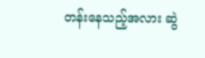တန်းနေသည့်အလား ဆွဲ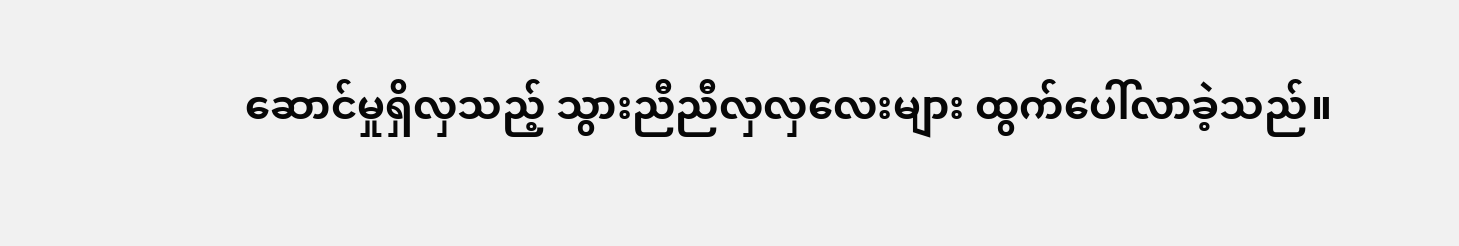ဆောင်မှုရှိလှသည့် သွားညီညီလှလှလေးများ ထွက်ပေါ်လာခဲ့သည်။